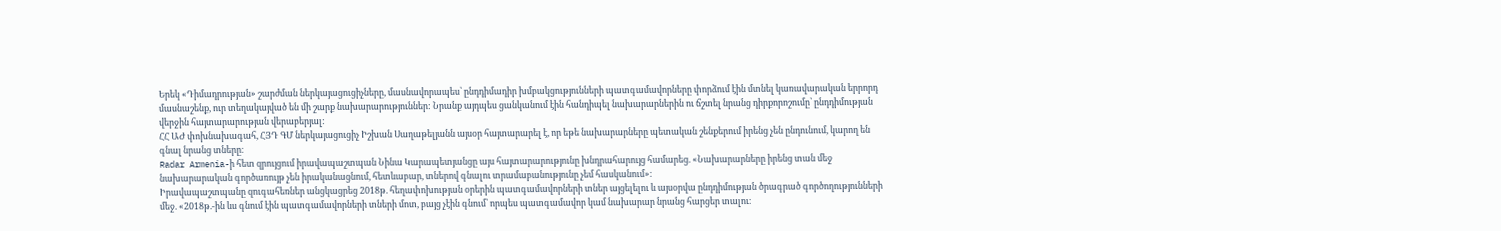Երեկ «Դիմադրության» շարժման ներկայացուցիչները, մասնավորապես՝ ընդդիմադիր խմբակցությունների պատգամավորները փորձում էին մտնել կառավարական երրորդ մասնաշենք, ուր տեղակայված են մի շարք նախարարություններ: Նրանք այդպես ցանկանում էին հանդիպել նախարարներին ու ճշտել նրանց դիրքորոշումը՝ ընդդիմության վերջին հայտարարության վերաբերյալ:
ՀՀ ԱԺ փոխնախագահ, ՀՅԴ ԳՄ ներկայացուցիչ Իշխան Սաղաթելյանն այսօր հայտարարել է, որ եթե նախարարները պետական շենքերում իրենց չեն ընդունում, կարող են գնալ նրանց տները։
Radar Armenia-ի հետ զրույցում իրավապաշտպան Նինա Կարապետյանցը այս հայտարարությունը խնդրահարույց համարեց. «Նախարարները իրենց տան մեջ նախարարական գործառույթ չեն իրականացնում, հետևաբար, տներով գնալու տրամաբանությունը չեմ հասկանում»։
Իրավապաշտպանը զուգահեռներ անցկացրեց 2018թ. հեղափոխության օրերին պատգամավորների տներ այցելելու և այսօրվա ընդդիմության ծրագրած գործողությունների մեջ. «2018թ.-ին ևս գնում էին պատգամավորների տների մոտ, բայց չէին գնում՝ որպես պատգամավոր կամ նախարար նրանց հարցեր տալու։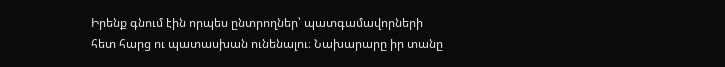Իրենք գնում էին որպես ընտրողներ՝ պատգամավորների հետ հարց ու պատասխան ունենալու։ Նախարարը իր տանը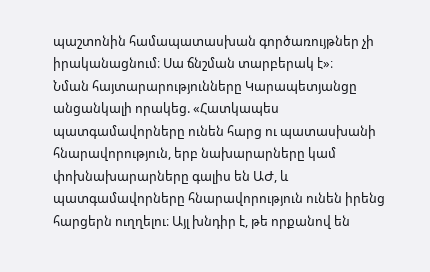պաշտոնին համապատասխան գործառույթներ չի իրականացնում։ Սա ճնշման տարբերակ է»։
Նման հայտարարությունները Կարապետյանցը անցանկալի որակեց. «Հատկապես պատգամավորները ունեն հարց ու պատասխանի հնարավորություն, երբ նախարարները կամ փոխնախարարները գալիս են ԱԺ, և պատգամավորները հնարավորություն ունեն իրենց հարցերն ուղղելու։ Այլ խնդիր է, թե որքանով են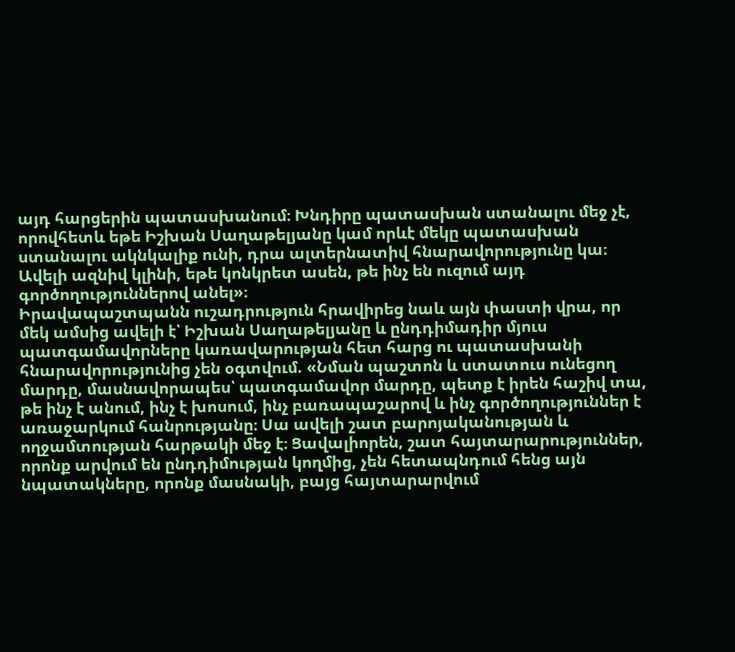այդ հարցերին պատասխանում։ Խնդիրը պատասխան ստանալու մեջ չէ, որովհետև եթե Իշխան Սաղաթելյանը կամ որևէ մեկը պատասխան ստանալու ակնկալիք ունի, դրա ալտերնատիվ հնարավորությունը կա։ Ավելի ազնիվ կլինի, եթե կոնկրետ ասեն, թե ինչ են ուզում այդ գործողություններով անել»։
Իրավապաշտպանն ուշադրություն հրավիրեց նաև այն փաստի վրա, որ մեկ ամսից ավելի է՝ Իշխան Սաղաթելյանը և ընդդիմադիր մյուս պատգամավորները կառավարության հետ հարց ու պատասխանի հնարավորությունից չեն օգտվում. «Նման պաշտոն և ստատուս ունեցող մարդը, մասնավորապես՝ պատգամավոր մարդը, պետք է իրեն հաշիվ տա, թե ինչ է անում, ինչ է խոսում, ինչ բառապաշարով և ինչ գործողություններ է առաջարկում հանրությանը։ Սա ավելի շատ բարոյականության և ողջամտության հարթակի մեջ է։ Ցավալիորեն, շատ հայտարարություններ, որոնք արվում են ընդդիմության կողմից, չեն հետապնդում հենց այն նպատակները, որոնք մասնակի, բայց հայտարարվում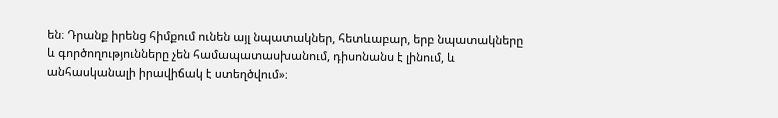են։ Դրանք իրենց հիմքում ունեն այլ նպատակներ, հետևաբար, երբ նպատակները և գործողությունները չեն համապատասխանում, դիսոնանս է լինում, և անհասկանալի իրավիճակ է ստեղծվում»։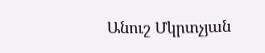Անուշ Մկրտչյան